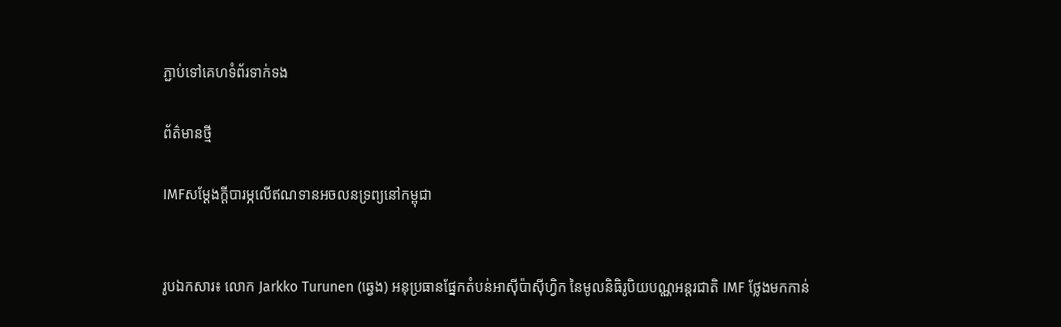ភ្ជាប់ទៅគេហទំព័រទាក់ទង

ព័ត៌មានថ្មី

IMFសម្ដែងក្ដីបារម្ភលើឥណទានអចលនទ្រព្យនៅកម្ពុជា


រូបឯកសារ៖ លោក Jarkko Turunen (ឆ្វេង) អនុប្រធានផ្នែកតំបន់អាស៊ីប៉ាស៊ីហ្វិក នៃមូលនិធិរូបិយបណ្ណអន្តរជាតិ IMF ថ្លែងមកកាន់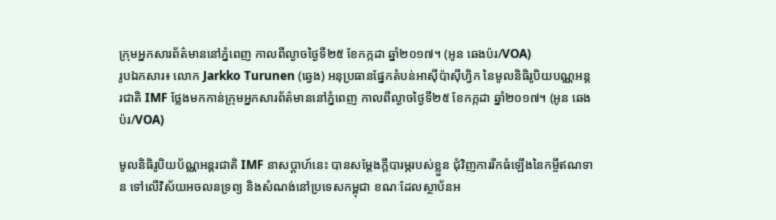ក្រុមអ្នកសារព័ត៌មាននៅភ្នំពេញ កាលពីល្ងាចថ្ងៃទី២៥ ខែកក្កដា ឆ្នាំ២០១៧។ (អូន ឆេងប៉រ/VOA)
រូបឯកសារ៖ លោក Jarkko Turunen (ឆ្វេង) អនុប្រធានផ្នែកតំបន់អាស៊ីប៉ាស៊ីហ្វិក នៃមូលនិធិរូបិយបណ្ណអន្តរជាតិ IMF ថ្លែងមកកាន់ក្រុមអ្នកសារព័ត៌មាននៅភ្នំពេញ កាលពីល្ងាចថ្ងៃទី២៥ ខែកក្កដា ឆ្នាំ២០១៧។ (អូន ឆេងប៉រ/VOA)

មូលនិធិរូបិយប័ណ្ណអន្តរជាតិ IMF នាសប្ដាហ៍នេះ បានសម្ដែងក្ដីបារម្ភរបស់ខ្លួន ជុំវិញការរីកធំឡើងនៃកម្ចីឥណទាន ទៅលើវិស័យអចលនទ្រព្យ និងសំណង់នៅប្រទេសកម្ពុជា ខណៈដែលស្ថាប័នអ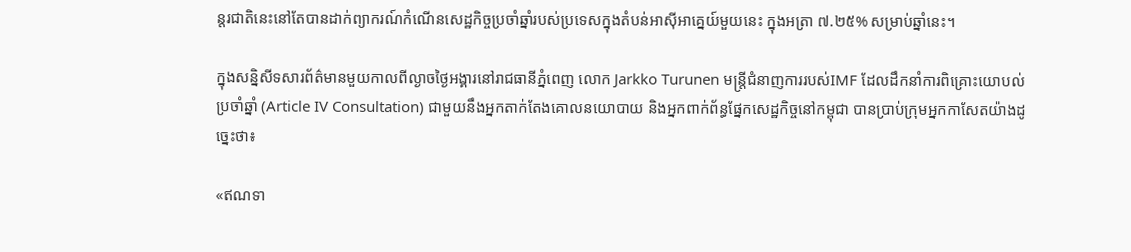ន្តរជាតិនេះនៅតែបានដាក់ព្យាករណ៍កំណើនសេដ្ឋកិច្ចប្រចាំឆ្នាំរបស់ប្រទេសក្នុងតំបន់អាស៊ីអាគ្នេយ៍មួយនេះ ក្នុងអត្រា ៧.២៥% សម្រាប់ឆ្នាំនេះ។

ក្នុងសន្និសីទសារព័ត៌មានមួយកាលពីល្ងាចថ្ងៃអង្គារនៅរាជធានីភ្នំពេញ លោក Jarkko Turunen មន្ត្រីជំនាញការរបស់IMF ដែលដឹកនាំការពិគ្រោះយោបល់ប្រចាំឆ្នាំ (Article IV Consultation) ជាមួយនឹងអ្នកតាក់តែងគោលនយោបាយ និងអ្នកពាក់ព័ន្ធផ្នែកសេដ្ឋកិច្ចនៅកម្ពុជា បានប្រាប់ក្រុមអ្នកកាសែតយ៉ាងដូច្នេះថា៖

«ឥណទា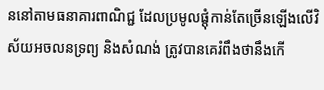ននៅតាមធនាគារពាណិជ្ជ ដែលប្រមូលផ្ដុំកាន់តែច្រើនឡើងលើវិស័យអចលនទ្រព្យ និងសំណង់ ត្រូវបានគេរំពឹងថានឹងកើ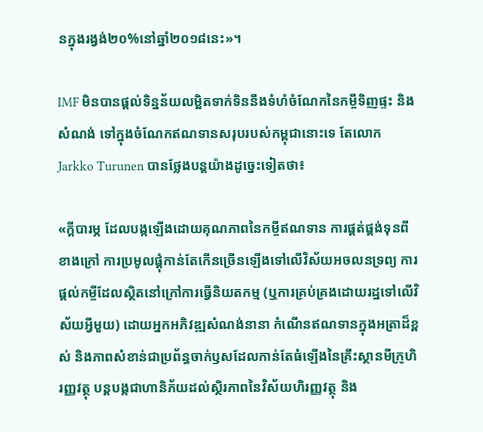នក្នុងរង្វង់២០%នៅឆ្នាំ២០១៨នេះ»។

IMF មិនបានផ្ដល់ទិន្នន័យលម្អិតទាក់ទិននឹងទំហំចំណែកនៃកម្ចីទិញផ្ទះ និងសំណង់ ទៅក្នុងចំណែកឥណទានសរុបរបស់កម្ពុជានោះទេ តែលោក Jarkko Turunen បានថ្លែងបន្តយ៉ាងដូច្នេះទៀតថា៖

«ក្ដីបារម្ភ ដែលបង្កឡើងដោយគុណភាពនៃកម្ចីឥណទាន ការផ្គត់ផ្គង់ទុនពីខាងក្រៅ ការប្រមូលផ្ដុំកាន់តែកើនច្រើនឡើងទៅលើវិស័យអចលនទ្រព្យ ការផ្ដល់កម្ចីដែលស្ថិតនៅក្រៅការធ្វើនិយតកម្ម (ឬការគ្រប់គ្រងដោយរដ្ឋទៅលើវិស័យអ្វីមួយ) ដោយអ្នកអភិវឌ្ឍសំណង់នានា កំណើនឥណទានក្នុងអត្រាដ៏ខ្ពស់ និងភាពសំខាន់ជាប្រព័ន្ធចាក់ឫសដែលកាន់តែធំឡើងនៃគ្រឹះស្ថានមីក្រូហិរញ្ញវត្ថុ បន្តបង្កជាហានិភ័យដល់ស្ថិរភាពនៃវិស័យហិរញ្ញវត្ថុ និង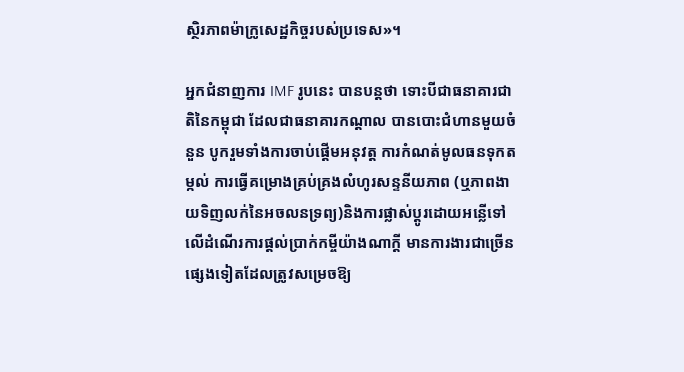ស្ថិរភាពម៉ាក្រូសេដ្ឋកិច្ចរបស់ប្រទេស»។

អ្នកជំនាញការ IMF រូបនេះ បានបន្តថា ទោះបីជាធនាគារជាតិនៃកម្ពុជា ដែលជាធនាគារកណ្ដាល បានបោះជំហានមួយចំនួន បូករួមទាំងការចាប់ផ្ដើមអនុវត្ត ការកំណត់មូលធនទុកតម្កល់ ការធ្វើគម្រោងគ្រប់គ្រងលំហូរសន្ទនីយភាព (ឬភាពងាយទិញលក់នៃអចលនទ្រព្យ)និងការផ្លាស់ប្ដូរដោយអន្លើទៅលើដំណើរការផ្ដល់ប្រាក់កម្ចីយ៉ាងណាក្ដី មានការងារជាច្រើនផ្សេងទៀតដែលត្រូវសម្រេចឱ្យ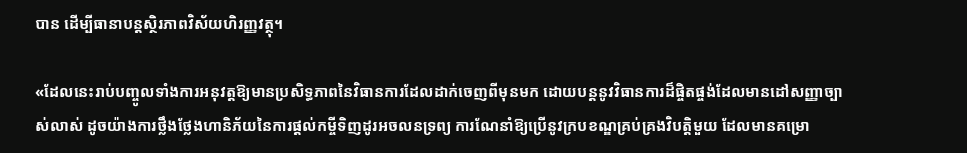បាន ដើម្បីធានាបន្តស្ថិរភាពវិស័យហិរញ្ញវត្ថុ។

«ដែលនេះរាប់បញ្ចូលទាំងការអនុវត្តឱ្យមានប្រសិទ្ធភាពនៃវិធានការដែលដាក់ចេញពីមុនមក ដោយបន្តនូវវិធានការដ៏ផ្ចិតផ្ចង់ដែលមានដៅសញ្ញាច្បាស់លាស់ ដូចយ៉ាងការថ្លឹងថ្លែងហានិភ័យនៃការផ្ដល់កម្ចីទិញដូរអចលនទ្រព្យ ការណែនាំឱ្យប្រើនូវក្របខណ្ឌគ្រប់គ្រងវិបត្តិមួយ ដែលមានគម្រោ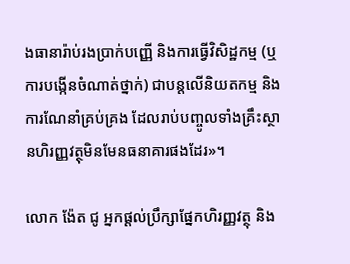ងធានារ៉ាប់រងប្រាក់បញ្ញើ និងការធ្វើវិសិដ្ឋកម្ម (ឬការបង្កើនចំណាត់ថ្នាក់) ជាបន្តលើនិយតកម្ម និងការណែនាំគ្រប់គ្រង ដែលរាប់បញ្ចូលទាំងគ្រឹះស្ថានហិរញ្ញវត្ថុមិនមែនធនាគារផងដែរ»។

លោក ង៉ែត ជូ អ្នកផ្ដល់ប្រឹក្សាផ្នែកហិរញ្ញវត្ថុ និង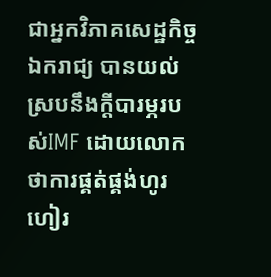ជាអ្នកវិភាគសេដ្ឋកិច្ចឯករាជ្យ បានយល់ស្របនឹងក្ដីបារម្ភរបស់IMF ដោយលោកថាការផ្គត់ផ្គង់ហូរហៀរ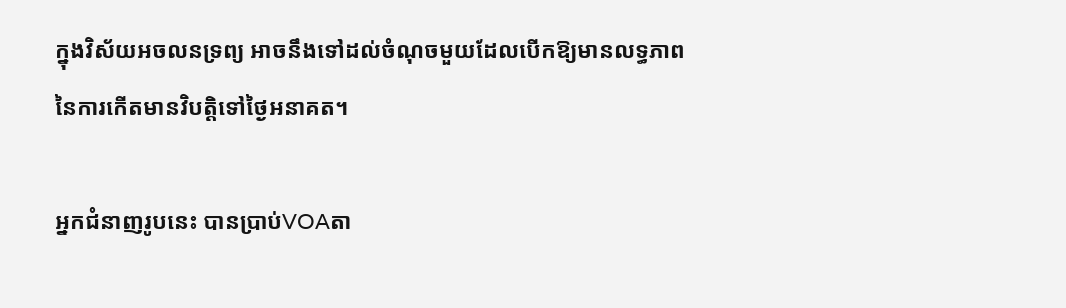ក្នុងវិស័យអចលនទ្រព្យ អាចនឹងទៅដល់ចំណុចមួយដែលបើកឱ្យមានលទ្ធភាពនៃការកើតមានវិបត្តិទៅថ្ងៃអនាគត។

អ្នកជំនាញរូបនេះ បានប្រាប់VOAតា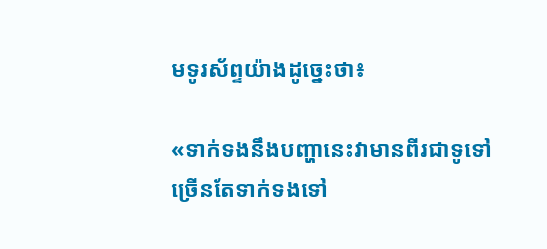មទូរស័ព្ទយ៉ាងដូច្នេះថា៖

«ទាក់ទងនឹងបញ្ហានេះវាមានពីរជាទូទៅ ច្រើនតែទាក់ទងទៅ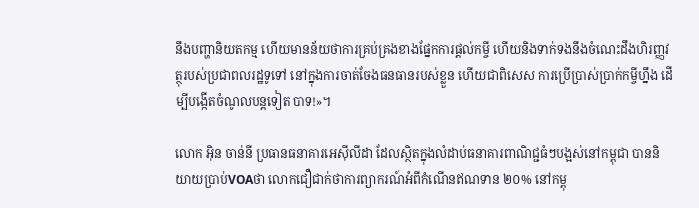នឹងបញ្ហានិយតកម្ម ហើយមានន័យថាការគ្រប់គ្រងខាងផ្នែកការផ្ដល់កម្ចី ហើយនិងទាក់ទងនឹងចំណេះដឹងហិរញ្ញវត្ថុរបស់ប្រជាពលរដ្ឋទូទៅ នៅក្នុងការចាត់ចែងធនធានរបស់ខ្លួន ហើយជាពិសេស ការប្រើប្រាស់ប្រាក់កម្ចីហ្នឹង ដើម្បីបង្កើតចំណូលបន្តទៀត បាទ!»។

លោក អ៊ិន ចាន់នី ប្រធានធនាគារអេស៊ីលីដា ដែលស្ថិតក្នុងលំដាប់ធនាគារពាណិជ្ជធំៗបង្អស់នៅកម្ពុជា បាននិយាយប្រាប់VOAថា លោកជឿជាក់ថាការព្យាករណ៍អំពីកំណើនឥណទាន ២០% នៅកម្ពុ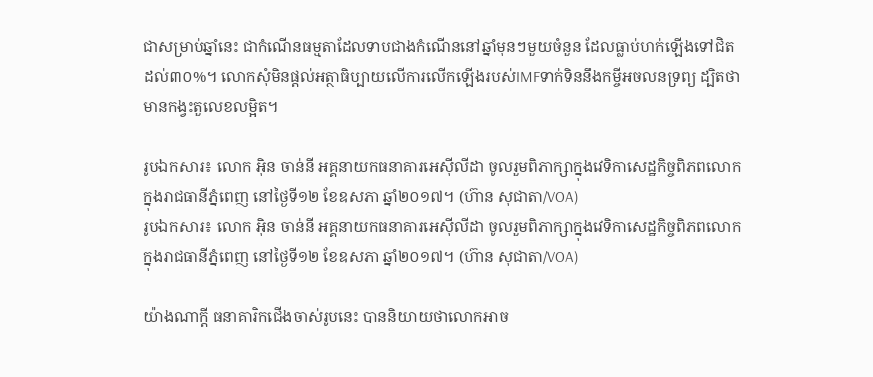ជាសម្រាប់ឆ្នាំនេះ ជាកំណើនធម្មតាដែលទាបជាងកំណើននៅឆ្នាំមុនៗមួយចំនួន ដែលធ្លាប់ហក់ឡើងទៅជិតដល់៣០%។ លោកសុំមិនផ្ដល់អត្ថាធិប្បាយលើការលើកឡើងរបស់IMFទាក់ទិននឹងកម្ចីអចលនទ្រព្យ ដ្បិតថាមានកង្វះតួលេខលម្អិត។

រូបឯកសារ៖ លោក អ៊ិន ចាន់នី អគ្គនាយកធនាគារអេស៊ីលីដា ចូលរួមពិភាក្សាក្នុងវេទិកាសេដ្ឋកិច្ចពិភពលោក ក្នុងរាជធានីភ្នំពេញ នៅថ្ងៃទី១២ ខែឧសភា ឆ្នាំ២០១៧។ (ហ៊ាន សុជាតា/VOA)
រូបឯកសារ៖ លោក អ៊ិន ចាន់នី អគ្គនាយកធនាគារអេស៊ីលីដា ចូលរួមពិភាក្សាក្នុងវេទិកាសេដ្ឋកិច្ចពិភពលោក ក្នុងរាជធានីភ្នំពេញ នៅថ្ងៃទី១២ ខែឧសភា ឆ្នាំ២០១៧។ (ហ៊ាន សុជាតា/VOA)

យ៉ាងណាក្ដី ធនាគារិកជើងចាស់រូបនេះ បាននិយាយថាលោកអាច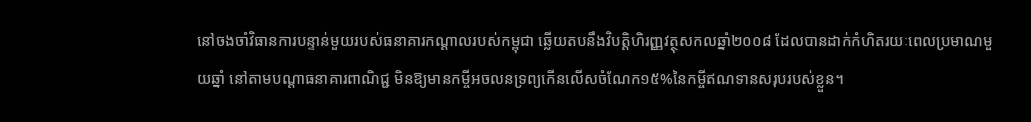នៅចងចាំវិធានការបន្ទាន់មួយរបស់ធនាគារកណ្ដាលរបស់កម្ពុជា ឆ្លើយតបនឹងវិបត្តិហិរញ្ញវត្ថុសកលឆ្នាំ២០០៨ ដែលបានដាក់កំហិតរយៈពេលប្រមាណមួយឆ្នាំ នៅតាមបណ្ដាធនាគារពាណិជ្ជ មិនឱ្យមានកម្ចីអចលនទ្រព្យកើនលើសចំណែក១៥%នៃកម្ចីឥណទានសរុបរបស់ខ្លួន។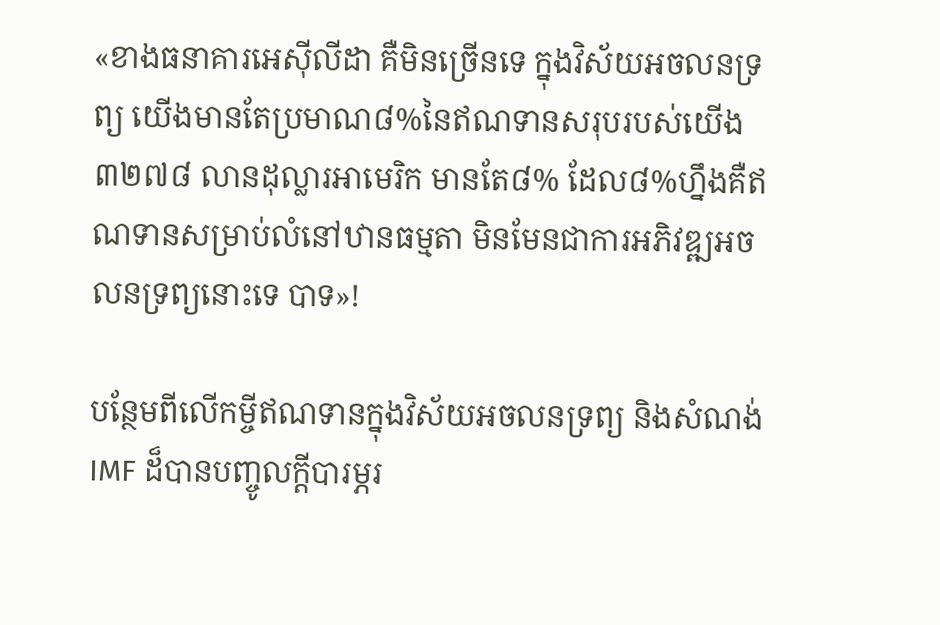«ខាងធនាគារអេស៊ីលីដា គឺមិនច្រើនទេ ក្នុងវិស័យអចលនទ្រព្យ យើងមានតែប្រមាណ៨%នៃឥណទានសរុបរបស់យើង ៣២៧៨ លានដុល្លារអាមេរិក មានតែ៨% ដែល៨%ហ្នឹងគឺឥណទានសម្រាប់លំនៅឋានធម្មតា មិនមែនជាការអភិវឌ្ឍអចលនទ្រព្យនោះទេ បាទ»!

បន្ថែមពីលើកម្ចីឥណទានក្នុងវិស័យអចលនទ្រព្យ និងសំណង់ IMF ដ៏បានបញ្ចូលក្ដីបារម្ភរ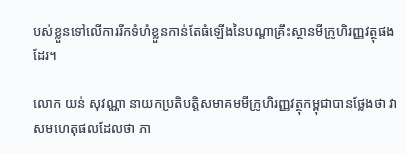បស់ខ្លួនទៅលើការរីកទំហំខ្លួនកាន់តែធំឡើងនៃបណ្ដាគ្រឹះស្ថានមីក្រូហិរញ្ញវត្ថុផងដែរ។

លោក យន់ សុវណ្ណា នាយកប្រតិបត្តិសមាគមមីក្រូហិរញ្ញវត្ថុកម្ពុជាបានថ្លែងថា វាសមហេតុផលដែលថា ភា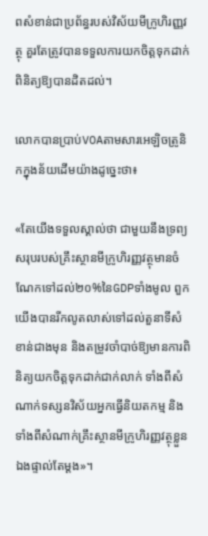ពសំខាន់ជាប្រព័ន្ធរបស់វិស័យមីក្រូហិរញ្ញវត្ថុ គួរតែត្រូវបានទទួលការយកចិត្តទុកដាក់ពិនិត្យឱ្យបានដិតដល់។

លោកបានប្រាប់VOAតាមសារអេឡិចត្រូនិកក្នុងន័យដើមយ៉ាងដូច្នេះថា៖

«តែយើងទទួលស្គាល់ថា ជាមួយនឹងទ្រព្យសរុបរបស់គ្រឹះស្ថានមីក្រូហិរញ្ញវត្ថុមានចំណែកទៅដល់២០%នៃGDPទាំងមូល ពួកយើងបានរីកលូតលាស់ទៅដល់តួនាទីសំខាន់ជាងមុន និងតម្រូវចាំបាច់ឱ្យមានការពិនិត្យយកចិត្តទុកដាក់ជាក់លាក់ ទាំងពីសំណាក់ទស្សនវិស័យអ្នកធ្វើនិយតកម្ម និងទាំងពីសំណាក់គ្រឹះស្ថានមីក្រូហិរញ្ញវត្ថុខ្លួនឯងផ្ទាល់តែម្ដង»។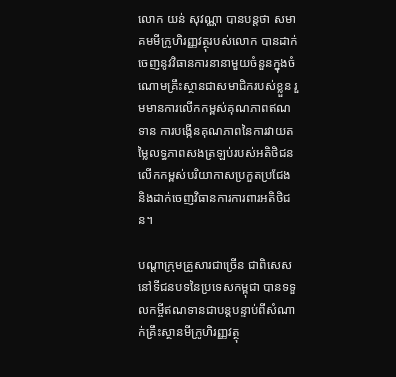លោក យន់ សុវណ្ណា បានបន្តថា សមាគមមីក្រូហិរញ្ញវត្ថុរបស់លោក បានដាក់ចេញនូវវិធានការនានាមួយចំនួនក្នុងចំណោមគ្រឹះស្ថានជាសមាជិករបស់ខ្លួន រួមមានការលើកកម្ពស់គុណភាពឥណទាន ការបង្កើនគុណភាពនៃការវាយតម្លៃលទ្ធភាពសងត្រឡប់របស់អតិថិជន លើកកម្ពស់បរិយាកាសប្រកួតប្រជែង និងដាក់ចេញវិធានការការពារអតិថិជន។

បណ្ដាក្រុមគ្រួសារជាច្រើន ជាពិសេសនៅទីជនបទនៃប្រទេសកម្ពុជា បានទទួលកម្ចីឥណទានជាបន្តបន្ទាប់ពីសំណាក់គ្រឹះស្ថានមីក្រូហិរញ្ញវត្ថុ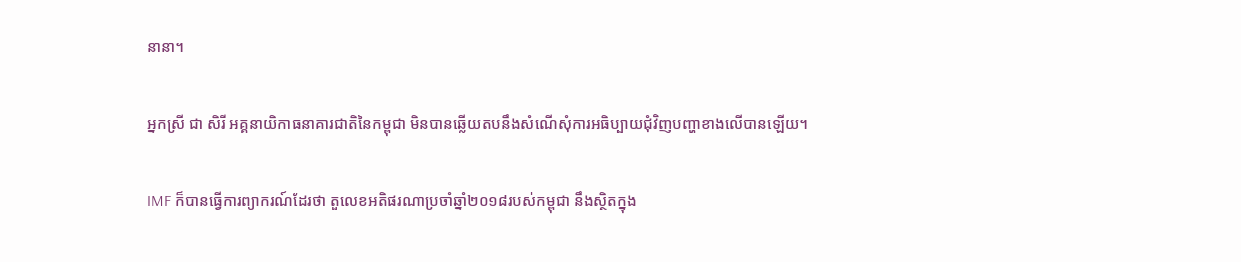នានា។

អ្នកស្រី ជា សិរី អគ្គនាយិកាធនាគារជាតិនៃកម្ពុជា មិនបានឆ្លើយតបនឹងសំណើសុំការអធិប្បាយជុំវិញបញ្ហាខាងលើបានឡើយ។

IMF ក៏បានធ្វើការព្យាករណ៍ដែរថា តួលេខអតិផរណាប្រចាំឆ្នាំ២០១៨របស់កម្ពុជា នឹងស្ថិតក្នុង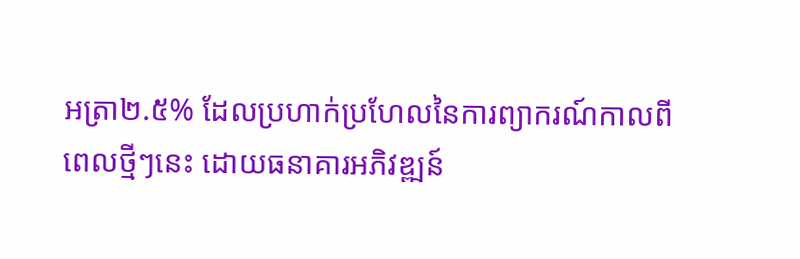អត្រា២.៥% ដែលប្រហាក់ប្រហែលនៃការព្យាករណ៍កាលពីពេលថ្មីៗនេះ ដោយធនាគារអភិវឌ្ឍន៍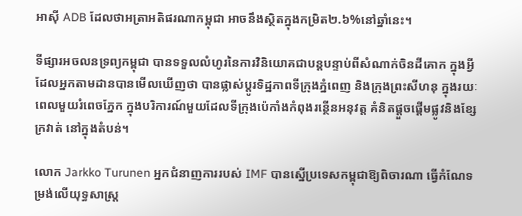អាស៊ី ADB ដែលថាអត្រាអតិផរណាកម្ពុជា អាចនឹងស្ថិតក្នុងកម្រិត២.៦%នៅឆ្នាំនេះ។

ទីផ្សារអចលនទ្រព្យកម្ពុជា បានទទួលលំហូរនៃការវិនិយោគជាបន្តបន្ទាប់ពីសំណាក់ចិនដីគោក ក្នុងអ្វីដែលអ្នកតាមដានបានមើលឃើញថា បានផ្លាស់ប្ដូរទិដ្ឋភាពទីក្រុងភ្នំពេញ និងក្រុងព្រះសីហនុ ក្នុងរយៈពេលមួយរំពេចភ្នែក ក្នុងបរិការណ៍មួយដែលទីក្រុងប៉េកាំងកំពុងរន្ថើនអនុវត្ត គំនិតផ្ដួចផ្ដើមផ្លូវនិងខ្សែក្រវាត់ នៅក្នុងតំបន់។

លោក Jarkko Turunen អ្នកជំនាញការរបស់ IMF បានស្នើប្រទេសកម្ពុជាឱ្យពិចារណា ធ្វើកំណែទម្រង់លើយុទ្ធសាស្ត្រ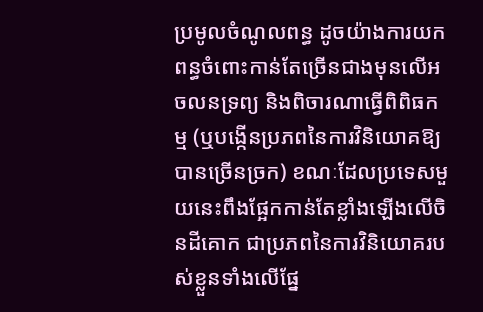ប្រមូលចំណូលពន្ធ ដូចយ៉ាងការយកពន្ធចំពោះកាន់តែច្រើនជាងមុនលើអចលនទ្រព្យ និងពិចារណាធ្វើពិពិធកម្ម (ឬបង្កើនប្រភពនៃការវិនិយោគឱ្យបានច្រើនច្រក) ខណៈដែលប្រទេសមួយនេះពឹងផ្អែកកាន់តែខ្លាំងឡើងលើចិនដីគោក ជាប្រភពនៃការវិនិយោគរបស់ខ្លួនទាំងលើផ្នែ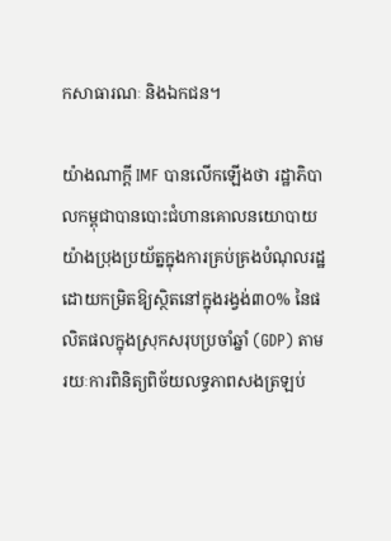កសាធារណៈ និងឯកជន។

យ៉ាងណាក្ដី IMF បានលើកឡើងថា រដ្ឋាភិបាលកម្ពុជាបានបោះជំហានគោលនយោបាយយ៉ាងប្រុងប្រយ័ត្នក្នុងការគ្រប់គ្រងបំណុលរដ្ឋ ដោយកម្រិតឱ្យស្ថិតនៅក្នុងរង្វង់៣០% នៃផលិតផលក្នុងស្រុកសរុបប្រចាំឆ្នាំ (GDP) តាមរយៈការពិនិត្យពិច័យលទ្ធភាពសងត្រឡប់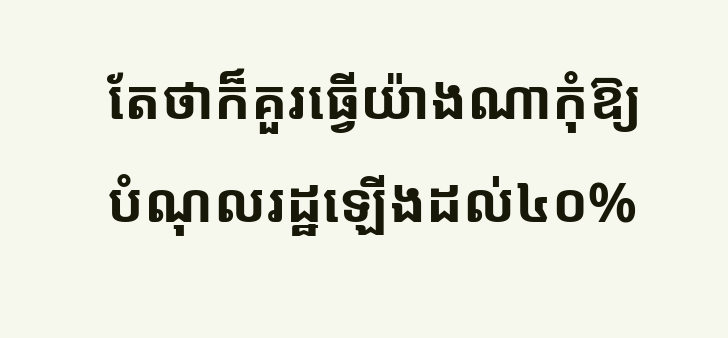តែថាក៏គួរធ្វើយ៉ាងណាកុំឱ្យបំណុលរដ្ឋឡើងដល់៤០%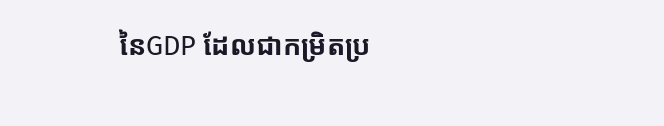នៃGDP ដែលជាកម្រិតប្រ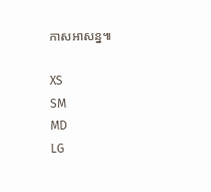កាសអាសន្ន៕

XS
SM
MD
LG